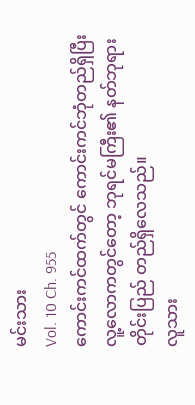မင်းသား
Vol. 10 Ch. 955
ကောင်းကင်ထက်တွင် ကောင်းကင်ဘုံတည်ရှိပြီး လူ့လောကတွင်တော့ ဘုရင်မကြီး၏ နတ်ဘုရားတိုင်းပြည် တည်ရှိလေသည်။
လူသား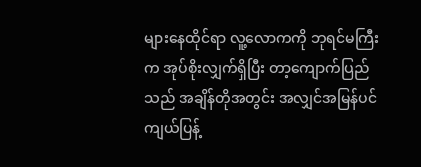များနေထိုင်ရာ လူ့လောကကို ဘုရင်မကြီးက အုပ်စိုးလျှက်ရှိပြီး တာ့ကျောက်ပြည်သည် အချိန်တိုအတွင်း အလျှင်အမြန်ပင် ကျယ်ပြန့်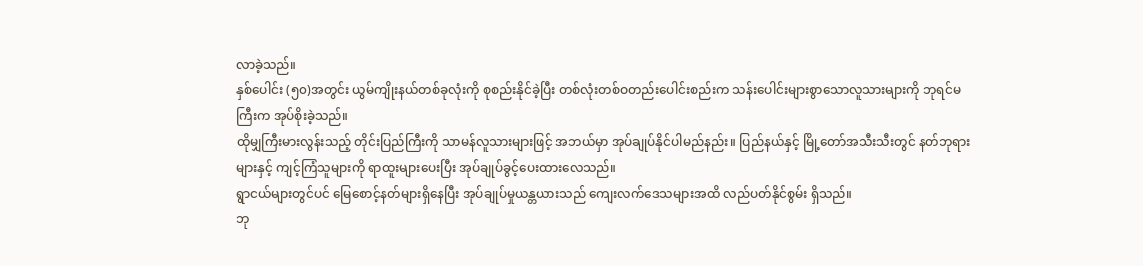လာခဲ့သည်။
နှစ်ပေါင်း (၅၀)အတွင်း ယွမ်ကျိုးနယ်တစ်ခုလုံးကို စုစည်းနိုင်ခဲ့ပြီး တစ်လုံးတစ်ဝတည်းပေါင်းစည်းက သန်းပေါင်းများစွာသောလူသားများကို ဘုရင်မကြီးက အုပ်စိုးခဲ့သည်။
ထိုမျှကြီးမားလွန်းသည့် တိုင်းပြည်ကြီးကို သာမန်လူသားများဖြင့် အဘယ်မှာ အုပ်ချုပ်နိုင်ပါမည်နည်း။ ပြည်နယ်နှင့် မြို့တော်အသီးသီးတွင် နတ်ဘုရားများနှင့် ကျင့်ကြံသူများကို ရာထူးများပေးပြီး အုပ်ချုပ်ခွင့်ပေးထားလေသည်။
ရွာငယ်များတွင်ပင် မြေစောင့်နတ်များရှိနေပြီး အုပ်ချုပ်မှုယန္တယားသည် ကျေးလက်ဒေသများအထိ လည်ပတ်နိုင်စွမ်း ရှိသည်။
ဘု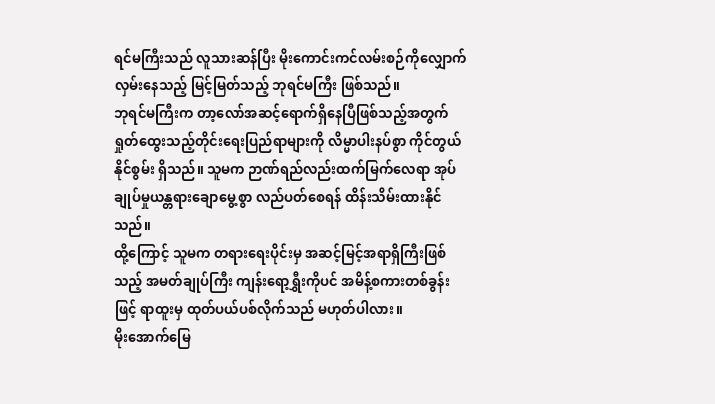ရင်မကြီးသည် လူသားဆန်ပြီး မိုးကောင်းကင်လမ်းစဉ်ကိုလျှောက်လှမ်းနေသည့် မြင့်မြတ်သည့် ဘုရင်မကြီး ဖြစ်သည်။
ဘုရင်မကြီးက တာ့လော်အဆင့်ရောက်ရှိနေပြီဖြစ်သည့်အတွက် ရှုတ်ထွေးသည့်တိုင်းရေးပြည်ရာများကို လိမ္မာပါးနပ်စွာ ကိုင်တွယ်နိုင်စွမ်း ရှိသည်။ သူမက ဉာဏ်ရည်လည်းထက်မြက်လေရာ အုပ်ချုပ်မှုယန္တရားချောမွေ့စွာ လည်ပတ်စေရန် ထိန်းသိမ်းထားနိုင်သည်။
ထို့ကြောင့် သူမက တရားရေးပိုင်းမှ အဆင့်မြင့်အရာရှိကြီးဖြစ်သည့် အမတ်ချုပ်ကြီး ကျန်းရော့ရွှီးကိုပင် အမိန့်စကားတစ်ခွန်းဖြင့် ရာထူးမှ ထုတ်ပယ်ပစ်လိုက်သည် မဟုတ်ပါလား။
မိုးအောက်မြေ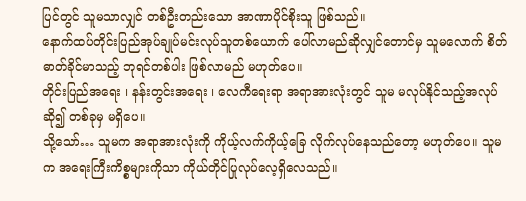ပြင်တွင် သူမသာလျှင် တစ်ဦးတည်းသော အာဏာပိုင်စိုးသူ ဖြစ်သည်။
နောက်ထပ်တိုင်းပြည်အုပ်ချုပ်မင်းလုပ်သူတစ်ယောက် ပေါ်လာမည်ဆိုလျှင်တောင်မှ သူမလောက် စိတ်ဓာတ်ခိုင်မာသည့် ဘုရင်တစ်ပါး ဖြစ်လာမည် မဟုတ်ပေ။
တိုင်းပြည်အရေး ၊ နန်းတွင်းအရေး ၊ လေကီရေးရာ အရာအားလုံးတွင် သူမ မလုပ်နိုင်သည့်အလုပ်ဆို၍ တစ်ခုမှ မရှိပေ။
သို့သော်… သူမက အရာအားလုံးကို ကိုယ့်လက်ကိုယ့်ခြေ လိုက်လုပ်နေသည်တော့ မဟုတ်ပေ။ သူမက အရေးကြီးကိစ္စများကိုသာ ကိုယ်တိုင်ပြုလုပ်လေ့ရှိလေသည်။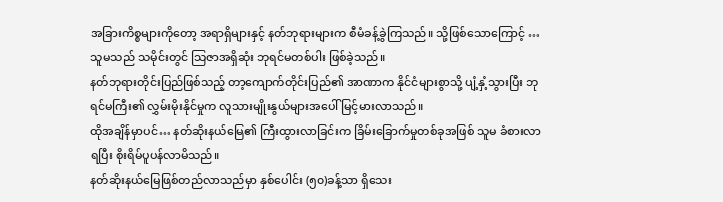အခြားကိစ္စများကိုတော့ အရာရှိများနှင့် နတ်ဘုရားများက စီမံခန့်ခွဲကြသည်။ သို့ဖြစ်သောကြောင့် … သူမသည် သမိုင်းတွင် သြဇာအရှိဆုံး ဘုရင်မတစ်ပါး ဖြစ်ခဲ့သည်။
နတ်ဘုရားတိုင်းပြည်ဖြစ်သည့် တာ့ကျောက်တိုင်းပြည်၏ အာဏာက နိုင်ငံများစွာသို့ ပျံ့နှံ့သွားပြီး ဘုရင်မကြီး၏ လွှမ်းမိုးနိုင်မှုက လူသားမျိုးနွယ်များအပေါ် မြင့်မားလာသည်။
ထိုအချိန်မှာပင်… နတ်ဆိုးနယ်မြေ၏ ကြီးထွားလာခြင်းက ခြိမ်းခြောက်မှုတစ်ခုအဖြစ် သူမ ခံစားလာရပြီး စိုးရိမ်ပူပန်လာမိသည်။
နတ်ဆိုးနယ်မြေဖြစ်တည်လာသည်မှာ နှစ်ပေါင်း (၅၀)ခန့်သာ ရှိသေး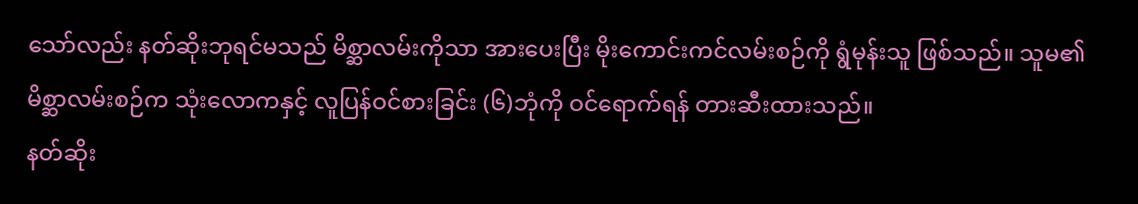သော်လည်း နတ်ဆိုးဘုရင်မသည် မိစ္ဆာလမ်းကိုသာ အားပေးပြီး မိုးကောင်းကင်လမ်းစဉ်ကို ရွံမုန်းသူ ဖြစ်သည်။ သူမ၏ မိစ္ဆာလမ်းစဉ်က သုံးလောကနှင့် လူပြန်ဝင်စားခြင်း (၆)ဘုံကို ဝင်ရောက်ရန် တားဆီးထားသည်။
နတ်ဆိုး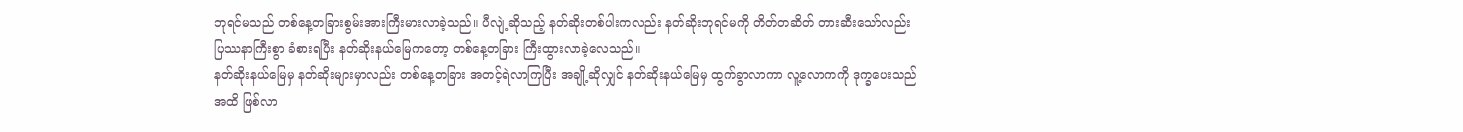ဘုရင်မသည် တစ်နေ့တခြားစွမ်းအားကြီးမားလာခဲ့သည်။ ပီလျဲ့ဆိုသည့် နတ်ဆိုးတစ်ပါးကလည်း နတ်ဆိုးဘုရင်မကို တိတ်တဆိတ် တားဆီးသော်လည်း ပြဿနာကြီးစွာ ခံစားရပြီး နတ်ဆိုးနယ်မြေကတော့ တစ်နေ့တခြား ကြီးထွားလာခဲ့လေသည်။
နတ်ဆိုးနယ်မြေမှ နတ်ဆိုးများမှာလည်း တစ်နေ့တခြား အတင့်ရဲလာကြပြီး အချို့ဆိုလျှင် နတ်ဆိုးနယ်မြေမှ ထွက်ခွာလာကာ လူ့လောကကို ဒုက္ခပေးသည်အထိ ဖြစ်လာ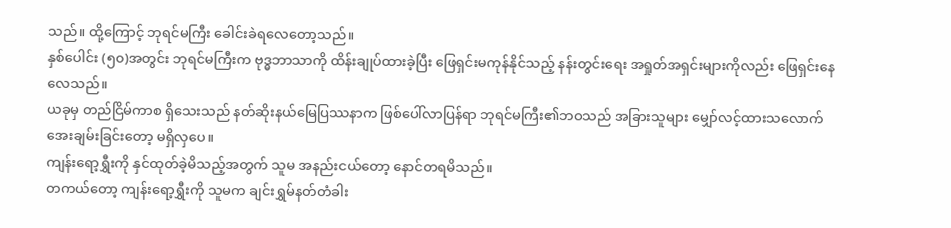သည်။ ထို့ကြောင့် ဘုရင်မကြီး ခေါင်းခဲရလေတော့သည်။
နှစ်ပေါင်း (၅၀)အတွင်း ဘုရင်မကြီးက ဗုဒ္ဓဘာသာကို ထိန်းချုပ်ထားခဲ့ပြီး ဖြေရှင်းမကုန်နိုင်သည့် နန်းတွင်းရေး အရှုတ်အရှင်းများကိုလည်း ဖြေရှင်းနေလေသည်။
ယခုမှ တည်ငြိမ်ကာစ ရှိသေးသည် နတ်ဆိုးနယ်မြေပြဿနာက ဖြစ်ပေါ်လာပြန်ရာ ဘုရင်မကြီး၏ဘဝသည် အခြားသူများ မျှော်လင့်ထားသလောက် အေးချမ်းခြင်းတော့ မရှိလှပေ။
ကျန်းရော့ရွှီးကို နှင်ထုတ်ခဲ့မိသည့်အတွက် သူမ အနည်းငယ်တော့ နောင်တရမိသည်။
တကယ်တော့ ကျန်းရော့ရွှီးကို သူမက ချင်းရွှမ်နတ်တံခါး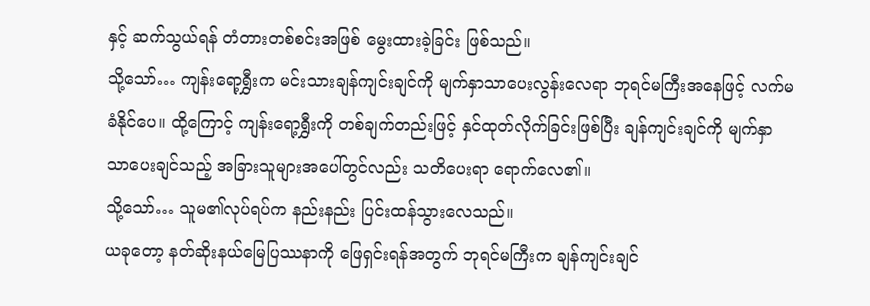နှင့် ဆက်သွယ်ရန် တံတားတစ်စင်းအဖြစ် မွေးထားခဲ့ခြင်း ဖြစ်သည်။
သို့သော်… ကျန်းရော့ရွှီးက မင်းသားချန်ကျင်းချင်ကို မျက်နှာသာပေးလွန်းလေရာ ဘုရင်မကြီးအနေဖြင့် လက်မခံနိုင်ပေ။ ထို့ကြောင့် ကျန်းရော့ရွှီးကို တစ်ချက်တည်းဖြင့် နှင်ထုတ်လိုက်ခြင်းဖြစ်ပြီး ချန်ကျင်းချင်ကို မျက်နှာသာပေးချင်သည့် အခြားသူများအပေါ်တွင်လည်း သတိပေးရာ ရောက်လေ၏။
သို့သော်… သူမ၏လုပ်ရပ်က နည်းနည်း ပြင်းထန်သွားလေသည်။
ယခုတော့ နတ်ဆိုးနယ်မြေပြဿနာကို ဖြေရှင်းရန်အတွက် ဘုရင်မကြီးက ချန်ကျင်းချင်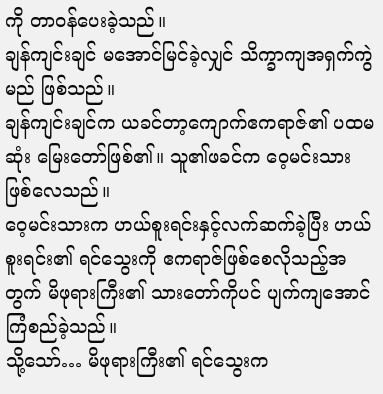ကို တာဝန်ပေးခဲ့သည်။
ချန်ကျင်းချင် မအောင်မြင်ခဲ့လျှင် သိက္ခာကျအရှက်ကွဲမည် ဖြစ်သည်။
ချန်ကျင်းချင်က ယခင်တာ့ကျောက်ဧကရာဇ်၏ ပထမဆုံး မြေးတော်ဖြစ်၏။ သူ၏ဖခင်က ဝေ့မင်းသား ဖြစ်လေသည်။
ဝေ့မင်းသားက ဟယ်စူးရင်းနှင့်လက်ဆက်ခဲ့ပြီး ဟယ်စူးရင်း၏ ရင်သွေးကို ဧကရာဇ်ဖြစ်စေလိုသည့်အတွက် မိဖုရားကြီး၏ သားတော်ကိုပင် ပျက်ကျအောင် ကြံစည်ခဲ့သည်။
သို့သော်… မိဖုရားကြီး၏ ရင်သွေးက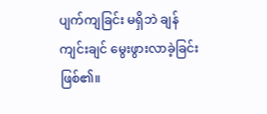ပျက်ကျခြင်း မရှိဘဲ ချန်ကျင်းချင် မွေးဖွားလာခဲ့ခြင်း ဖြစ်၏။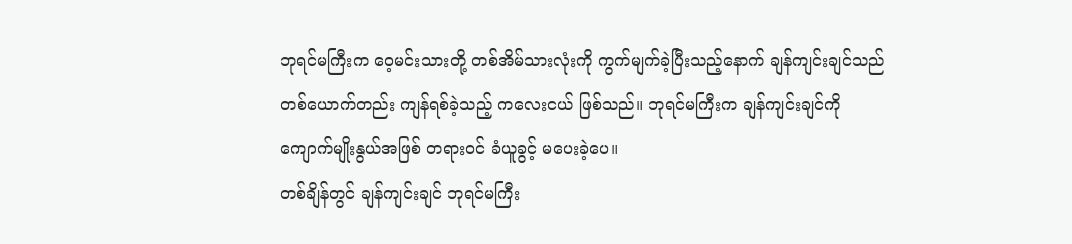ဘုရင်မကြီးက ဝေ့မင်းသားတို့ တစ်အိမ်သားလုံးကို ကွက်မျက်ခဲ့ပြီးသည့်နောက် ချန်ကျင်းချင်သည် တစ်ယောက်တည်း ကျန်ရစ်ခဲ့သည့် ကလေးငယ် ဖြစ်သည်။ ဘုရင်မကြီးက ချန်ကျင်းချင်ကို ကျောက်မျိုးနွယ်အဖြစ် တရားဝင် ခံယူခွင့် မပေးခဲ့ပေ။
တစ်ချိန်တွင် ချန်ကျင်းချင် ဘုရင်မကြီး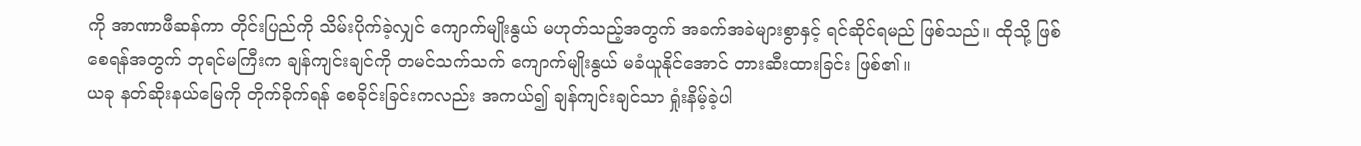ကို အာဏာဖီဆန်ကာ တိုင်းပြည်ကို သိမ်းပိုက်ခဲ့လျှင် ကျောက်မျိုးနွယ် မဟုတ်သည့်အတွက် အခက်အခဲများစွာနှင့် ရင်ဆိုင်ရမည် ဖြစ်သည်။ ထိုသို့ ဖြစ်စေရန်အတွက် ဘုရင်မကြီးက ချန်ကျင်းချင်ကို တမင်သက်သက် ကျောက်မျိုးနွယ် မခံယူနိုင်အောင် တားဆီးထားခြင်း ဖြစ်၏။
ယခု နတ်ဆိုးနယ်မြေကို တိုက်ခိုက်ရန် စေခိုင်းခြင်းကလည်း အကယ်၍ ချန်ကျင်းချင်သာ ရှုံးနိမ့်ခဲ့ပါ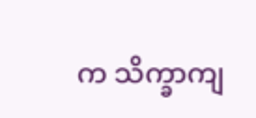က သိက္ခာကျ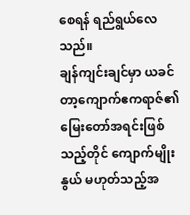စေရန် ရည်ရွယ်လေသည်။
ချန်ကျင်းချင်မှာ ယခင် တာ့ကျောက်ဧကရာဇ်၏ မြေးတော်အရင်းဖြစ်သည့်တိုင် ကျောက်မျိုးနွယ် မဟုတ်သည့်အ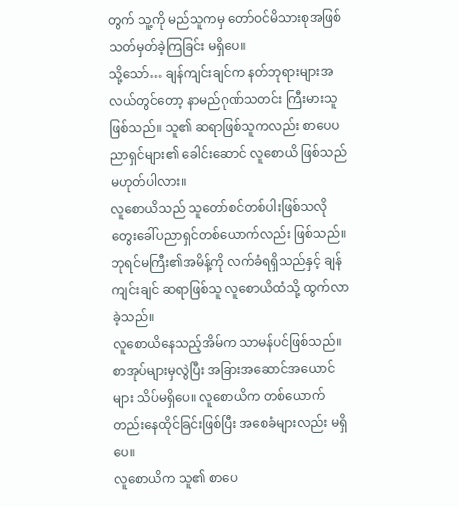တွက် သူ့ကို မည်သူကမှ တော်ဝင်မိသားစုအဖြစ် သတ်မှတ်ခဲ့ကြခြင်း မရှိပေ။
သို့သော်… ချန်ကျင်းချင်က နတ်ဘုရားများအလယ်တွင်တော့ နာမည်ဂုဏ်သတင်း ကြီးမားသူ ဖြစ်သည်။ သူ၏ ဆရာဖြစ်သူကလည်း စာပေပညာရှင်များ၏ ခေါင်းဆောင် လူစောယိ ဖြစ်သည် မဟုတ်ပါလား။
လူစောယိသည် သူတော်စင်တစ်ပါးဖြစ်သလို တွေးခေါ်ပညာရှင်တစ်ယောက်လည်း ဖြစ်သည်။
ဘုရင်မကြီး၏အမိန့်ကို လက်ခံရရှိသည်နှင့် ချန်ကျင်းချင် ဆရာဖြစ်သူ လူစောယိထံသို့ ထွက်လာခဲ့သည်။
လူစောယိနေသည့်အိမ်က သာမန်ပင်ဖြစ်သည်။ စာအုပ်များမှလွဲပြီး အခြားအဆောင်အယောင်များ သိပ်မရှိပေ။ လူစောယိက တစ်ယောက်တည်းနေထိုင်ခြင်းဖြစ်ပြီး အစေခံများလည်း မရှိပေ။
လူစောယိက သူ၏ စာပေ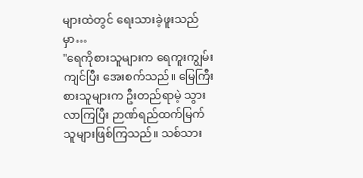များထဲတွင် ရေးသားခဲ့ဖူးသည်မှာ…
"ရေကိုစားသူများက ရေကူးကျွမ်းကျင်ပြီး အေးစက်သည်။ မြေကြီးစားသူများက ဦးတည်ရာမဲ့ သွားလာကြပြီး ဉာဏ်ရည်ထက်မြက်သူများဖြစ်ကြသည်။ သစ်သား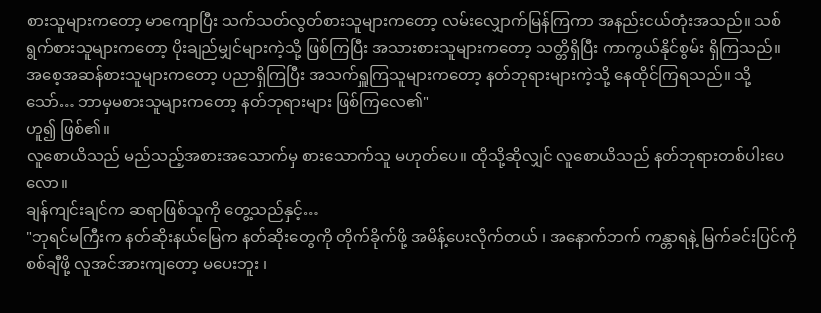စားသူများကတော့ မာကျောပြီး သက်သတ်လွတ်စားသူများကတော့ လမ်းလျှောက်မြန်ကြကာ အနည်းငယ်တုံးအသည်။ သစ်ရွက်စားသူများကတော့ ပိုးချည်မျှင်များကဲ့သို့ ဖြစ်ကြပြီး အသားစားသူများကတော့ သတ္တိရှိပြီး ကာကွယ်နိုင်စွမ်း ရှိကြသည်။ အစေ့အဆန်စားသူများကတော့ ပညာရှိကြပြီး အသက်ရှူကြသူများကတော့ နတ်ဘုရားများကဲ့သို့ နေထိုင်ကြရသည်။ သို့သော်… ဘာမှမစားသူများကတော့ နတ်ဘုရားများ ဖြစ်ကြလေ၏"
ဟူ၍ ဖြစ်၏။
လူစောယိသည် မည်သည့်အစားအသောက်မှ စားသောက်သူ မဟုတ်ပေ။ ထိုသို့ဆိုလျှင် လူစောယိသည် နတ်ဘုရားတစ်ပါးပေလော။
ချန်ကျင်းချင်က ဆရာဖြစ်သူကို တွေ့သည်နှင့်…
"ဘုရင်မကြီးက နတ်ဆိုးနယ်မြေက နတ်ဆိုးတွေကို တိုက်ခိုက်ဖို့ အမိန့်ပေးလိုက်တယ် ၊ အနောက်ဘက် ကန္တာရနဲ့ မြက်ခင်းပြင်ကို စစ်ချီဖို့ လူအင်အားကျတော့ မပေးဘူး ၊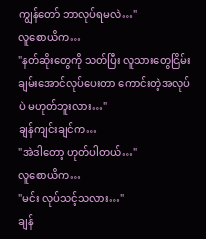ကျွန်တော် ဘာလုပ်ရမလဲ…"
လူစောယိက…
"နတ်ဆိုးတွေကို သတ်ပြီး လူသားတွေငြိမ်းချမ်းအောင်လုပ်ပေးတာ ကောင်းတဲ့အလုပ်ပဲ မဟုတ်ဘူးလား…"
ချန်ကျင်းချင်က…
"အဲဒါတော့ ဟုတ်ပါတယ်…"
လူစောယိက…
"မင်း လုပ်သင့်သလား…"
ချန်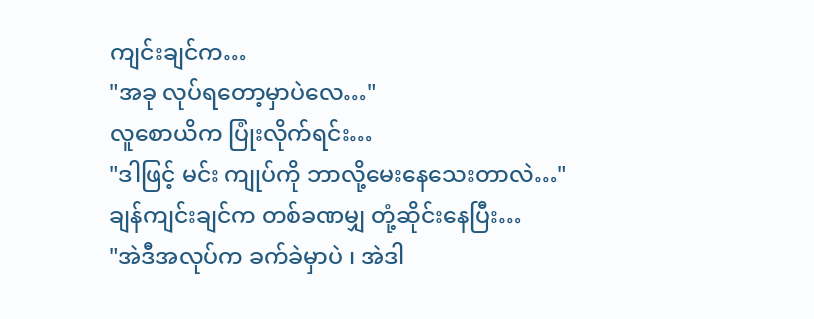ကျင်းချင်က…
"အခု လုပ်ရတော့မှာပဲလေ…"
လူစောယိက ပြုံးလိုက်ရင်း…
"ဒါဖြင့် မင်း ကျုပ်ကို ဘာလို့မေးနေသေးတာလဲ…"
ချန်ကျင်းချင်က တစ်ခဏမျှ တုံ့ဆိုင်းနေပြီး…
"အဲဒီအလုပ်က ခက်ခဲမှာပဲ ၊ အဲဒါ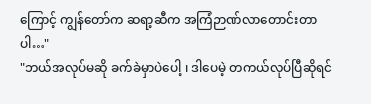ကြောင့် ကျွန်တော်က ဆရာ့ဆီက အကြံဉာဏ်လာတောင်းတာပါ…"
"ဘယ်အလုပ်မဆို ခက်ခဲမှာပဲပေါ့ ၊ ဒါပေမဲ့ တကယ်လုပ်ပြီဆိုရင်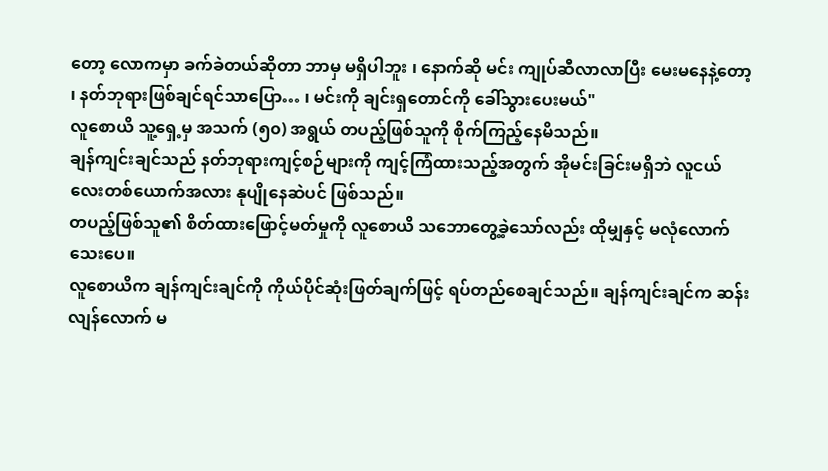တော့ လောကမှာ ခက်ခဲတယ်ဆိုတာ ဘာမှ မရှိပါဘူး ၊ နောက်ဆို မင်း ကျုပ်ဆီလာလာပြီး မေးမနေနဲ့တော့ ၊ နတ်ဘုရားဖြစ်ချင်ရင်သာပြော… ၊ မင်းကို ချင်းရှတောင်ကို ခေါ်သွားပေးမယ်"
လူစောယိ သူ့ရှေ့မှ အသက် (၅၀) အရွယ် တပည့်ဖြစ်သူကို စိုက်ကြည့်နေမိသည်။
ချန်ကျင်းချင်သည် နတ်ဘုရားကျင့်စဉ်များကို ကျင့်ကြံထားသည့်အတွက် အိုမင်းခြင်းမရှိဘဲ လူငယ်လေးတစ်ယောက်အလား နုပျိုနေဆဲပင် ဖြစ်သည်။
တပည့်ဖြစ်သူ၏ စိတ်ထားဖြောင့်မတ်မှုကို လူစောယိ သဘောတွေ့ခဲ့သော်လည်း ထိုမျှနှင့် မလုံလောက်သေးပေ။
လူစောယိက ချန်ကျင်းချင်ကို ကိုယ်ပိုင်ဆုံးဖြတ်ချက်ဖြင့် ရပ်တည်စေချင်သည်။ ချန်ကျင်းချင်က ဆန်းလျန်လောက် မ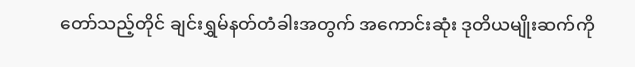တော်သည့်တိုင် ချင်းရွှမ်နတ်တံခါးအတွက် အကောင်းဆုံး ဒုတိယမျိုးဆက်ကို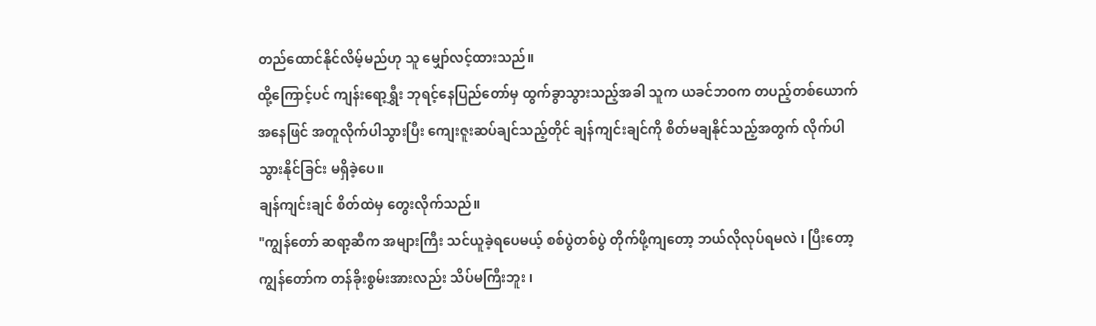တည်ထောင်နိုင်လိမ့်မည်ဟု သူ မျှော်လင့်ထားသည်။
ထို့ကြောင့်ပင် ကျန်းရော့ရွှီး ဘုရင့်နေပြည်တော်မှ ထွက်ခွာသွားသည့်အခါ သူက ယခင်ဘဝက တပည့်တစ်ယောက်အနေဖြင် အတူလိုက်ပါသွားပြီး ကျေးဇူးဆပ်ချင်သည့်တိုင် ချန်ကျင်းချင်ကို စိတ်မချနိုင်သည့်အတွက် လိုက်ပါသွားနိုင်ခြင်း မရှိခဲ့ပေ။
ချန်ကျင်းချင် စိတ်ထဲမှ တွေးလိုက်သည်။
"ကျွန်တော် ဆရာ့ဆီက အများကြီး သင်ယူခဲ့ရပေမယ့် စစ်ပွဲတစ်ပွဲ တိုက်ဖို့ကျတော့ ဘယ်လိုလုပ်ရမလဲ ၊ ပြီးတော့ ကျွန်တော်က တန်ခိုးစွမ်းအားလည်း သိပ်မကြီးဘူး ၊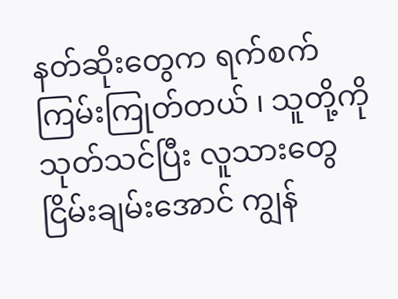နတ်ဆိုးတွေက ရက်စက်ကြမ်းကြုတ်တယ် ၊ သူတို့ကို သုတ်သင်ပြီး လူသားတွေငြိမ်းချမ်းအောင် ကျွန်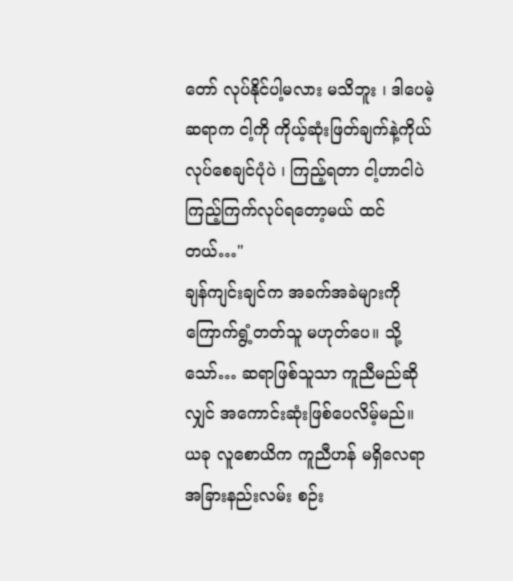တော် လုပ်နိုင်ပါ့မလား မသိဘူး ၊ ဒါပေမဲ့ ဆရာက ငါ့ကို ကိုယ့်ဆုံးဖြတ်ချက်နဲ့ကိုယ် လုပ်စေချင်ပုံပဲ ၊ ကြည့်ရတာ ငါ့ဟာငါပဲ ကြည့်ကြက်လုပ်ရတော့မယ် ထင်တယ်…"
ချန်ကျင်းချင်က အခက်အခဲများကို ကြောက်ရွံ့တတ်သူ မဟုတ်ပေ။ သို့သော်… ဆရာဖြစ်သူသာ ကူညီမည်ဆိုလျှင် အကောင်းဆုံးဖြစ်ပေလိမ့်မည်။ ယခု လူစောယိက ကူညီဟန် မရှိလေရာ အခြားနည်းလမ်း စဉ်း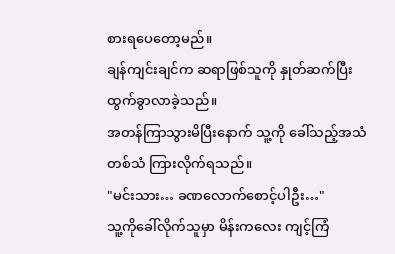စားရပေတော့မည်။
ချန်ကျင်းချင်က ဆရာဖြစ်သူကို နှုတ်ဆက်ပြီး ထွက်ခွာလာခဲ့သည်။
အတန်ကြာသွားမိပြီးနောက် သူ့ကို ခေါ်သည့်အသံတစ်သံ ကြားလိုက်ရသည်။
"မင်းသား… ခဏလောက်စောင့်ပါဦး…"
သူ့ကိုခေါ်လိုက်သူမှာ မိန်းကလေး ကျင့်ကြံ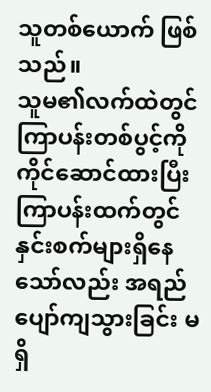သူတစ်ယောက် ဖြစ်သည်။
သူမ၏လက်ထဲတွင် ကြာပန်းတစ်ပွင့်ကိုကိုင်ဆောင်ထားပြီး ကြာပန်းထက်တွင် နှင်းစက်များရှိနေသော်လည်း အရည်ပျော်ကျသွားခြင်း မရှိ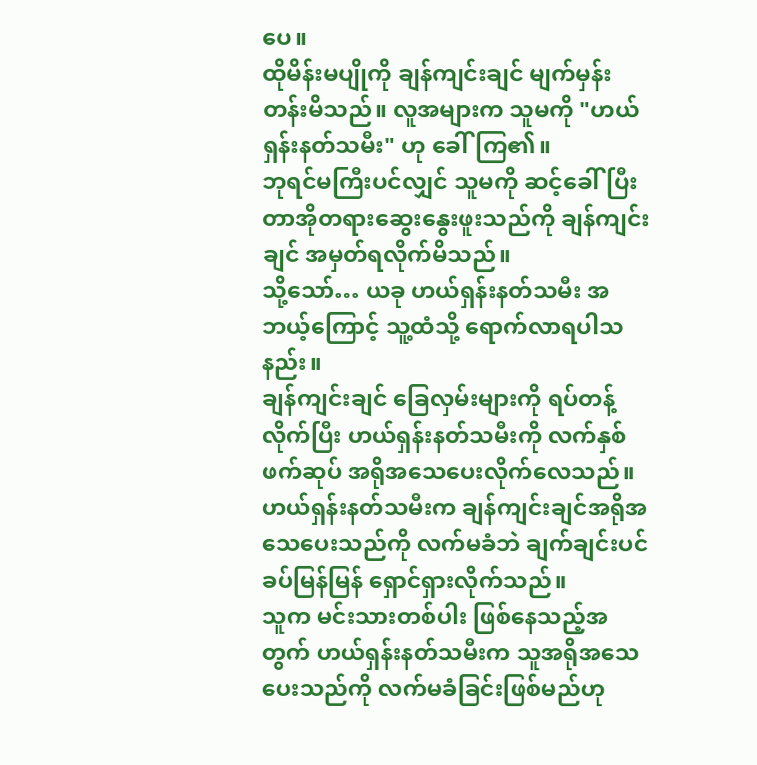ပေ။
ထိုမိန်းမပျိုကို ချန်ကျင်းချင် မျက်မှန်းတန်းမိသည်။ လူအများက သူမကို "ဟယ်ရှန်းနတ်သမီး" ဟု ခေါ်ကြ၏။
ဘုရင်မကြီးပင်လျှင် သူမကို ဆင့်ခေါ်ပြီး တာအိုတရားဆွေးနွေးဖူးသည်ကို ချန်ကျင်းချင် အမှတ်ရလိုက်မိသည်။
သို့သော်… ယခု ဟယ်ရှန်းနတ်သမီး အဘယ့်ကြောင့် သူ့ထံသို့ ရောက်လာရပါသနည်း။
ချန်ကျင်းချင် ခြေလှမ်းများကို ရပ်တန့်လိုက်ပြီး ဟယ်ရှန်းနတ်သမီးကို လက်နှစ်ဖက်ဆုပ် အရိုအသေပေးလိုက်လေသည်။
ဟယ်ရှန်းနတ်သမီးက ချန်ကျင်းချင်အရိုအသေပေးသည်ကို လက်မခံဘဲ ချက်ချင်းပင် ခပ်မြန်မြန် ရှောင်ရှားလိုက်သည်။
သူက မင်းသားတစ်ပါး ဖြစ်နေသည့်အတွက် ဟယ်ရှန်းနတ်သမီးက သူအရိုအသေပေးသည်ကို လက်မခံခြင်းဖြစ်မည်ဟု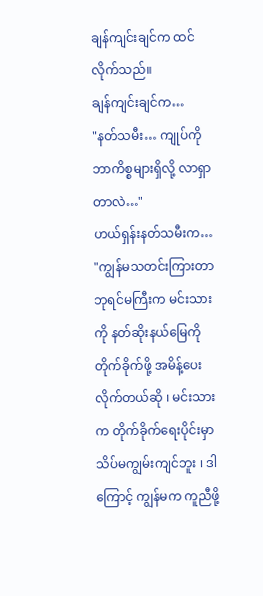ချန်ကျင်းချင်က ထင်လိုက်သည်။
ချန်ကျင်းချင်က…
"နတ်သမီး… ကျုပ်ကို ဘာကိစ္စများရှိလို့ လာရှာတာလဲ…"
ဟယ်ရှန်းနတ်သမီးက…
"ကျွန်မသတင်းကြားတာ ဘုရင်မကြီးက မင်းသားကို နတ်ဆိုးနယ်မြေကို တိုက်ခိုက်ဖို့ အမိန့်ပေးလိုက်တယ်ဆို ၊ မင်းသားက တိုက်ခိုက်ရေးပိုင်းမှာ သိပ်မကျွမ်းကျင်ဘူး ၊ ဒါကြောင့် ကျွန်မက ကူညီဖို့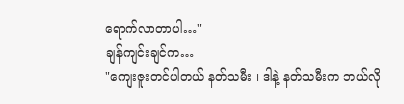ရောက်လာတာပါ…"
ချန်ကျင်းချင်က…
"ကျေးဇူးတင်ပါတယ် နတ်သမီး ၊ ဒါနဲ့ နတ်သမီးက ဘယ်လို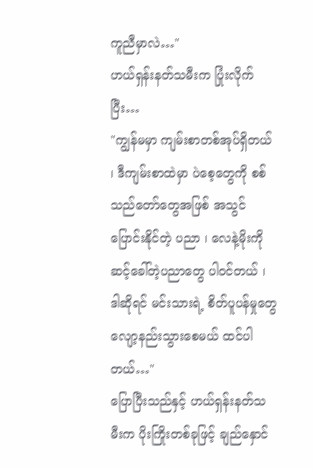ကူညီမှာလဲ…"
ဟယ်ရှန်းနတ်သမီးက ပြုံးလိုက်ပြီး…
"ကျွန်မမှာ ကျမ်းစာတစ်အုပ်ရှိတယ် ၊ ဒီကျမ်းစာထဲမှာ ပဲစေ့တွေကို စစ်သည်တော်တွေအဖြစ် အသွင်ပြောင်းနိုင်တဲ့ ပညာ ၊ လေနဲ့မိုးကို ဆင့်ခေါ်တဲ့ပညာတွေ ပါဝင်တယ် ၊ ဒါဆိုရင် မင်းသားရဲ့ စိတ်ပူပန်မှုတွေ လျော့နည်းသွားစေမယ် ထင်ပါတယ်…"
ပြောပြီးသည်နှင့် ဟယ်ရှန်းနတ်သမီးက ပိုးကြိုးတစ်ခုဖြင့် ချည်နှောင်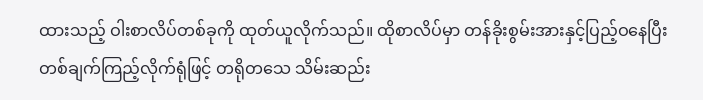ထားသည့် ဝါးစာလိပ်တစ်ခုကို ထုတ်ယူလိုက်သည်။ ထိုစာလိပ်မှာ တန်ခိုးစွမ်းအားနှင့်ပြည့်ဝနေပြီး တစ်ချက်ကြည့်လိုက်ရုံဖြင့် တရိုတသေ သိမ်းဆည်း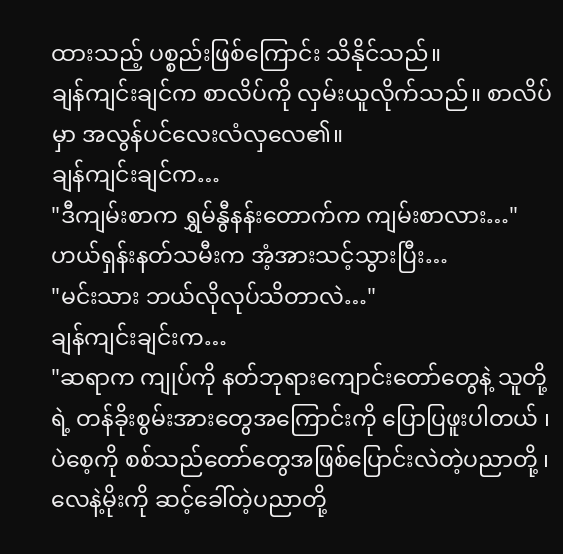ထားသည့် ပစ္စည်းဖြစ်ကြောင်း သိနိုင်သည်။
ချန်ကျင်းချင်က စာလိပ်ကို လှမ်းယူလိုက်သည်။ စာလိပ်မှာ အလွန်ပင်လေးလံလှလေ၏။
ချန်ကျင်းချင်က…
"ဒီကျမ်းစာက ရွှမ်နွီနန်းတောက်က ကျမ်းစာလား…"
ဟယ်ရှန်းနတ်သမီးက အံ့အားသင့်သွားပြီး…
"မင်းသား ဘယ်လိုလုပ်သိတာလဲ…"
ချန်ကျင်းချင်းက…
"ဆရာက ကျုပ်ကို နတ်ဘုရားကျောင်းတော်တွေနဲ့ သူတို့ရဲ့ တန်ခိုးစွမ်းအားတွေအကြောင်းကို ပြောပြဖူးပါတယ် ၊ ပဲစေ့ကို စစ်သည်တော်တွေအဖြစ်ပြောင်းလဲတဲ့ပညာတို့ ၊ လေနဲ့မိုးကို ဆင့်ခေါ်တဲ့ပညာတို့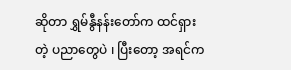ဆိုတာ ရွှမ်နွီနန်းတော်က ထင်ရှားတဲ့ ပညာတွေပဲ ၊ ပြီးတော့ အရင်က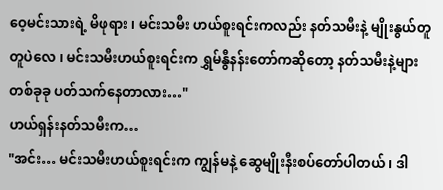ဝေ့မင်းသားရဲ့ မိဖုရား ၊ မင်းသမီး ဟယ်စူးရင်းကလည်း နတ်သမီးနဲ့ မျိုးနွယ်တူတူပဲလေ ၊ မင်းသမီးဟယ်စူးရင်းက ရွှမ်နွီနန်းတော်ကဆိုတော့ နတ်သမီးနဲ့များ တစ်ခုခု ပတ်သက်နေတာလား…"
ဟယ်ရှန်းနတ်သမီးက…
"အင်း… မင်းသမီးဟယ်စူးရင်းက ကျွန်မနဲ့ ဆွေမျိုးနီးစပ်တော်ပါတယ် ၊ ဒါ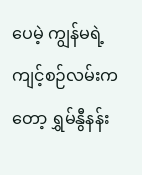ပေမဲ့ ကျွန်မရဲ့ ကျင့်စဉ်လမ်းကတော့ ရွှမ်နွီနန်း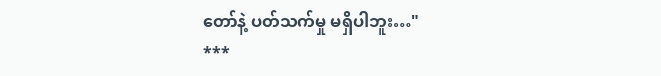တော်နဲ့ ပတ်သက်မှု မရှိပါဘူး…"
***